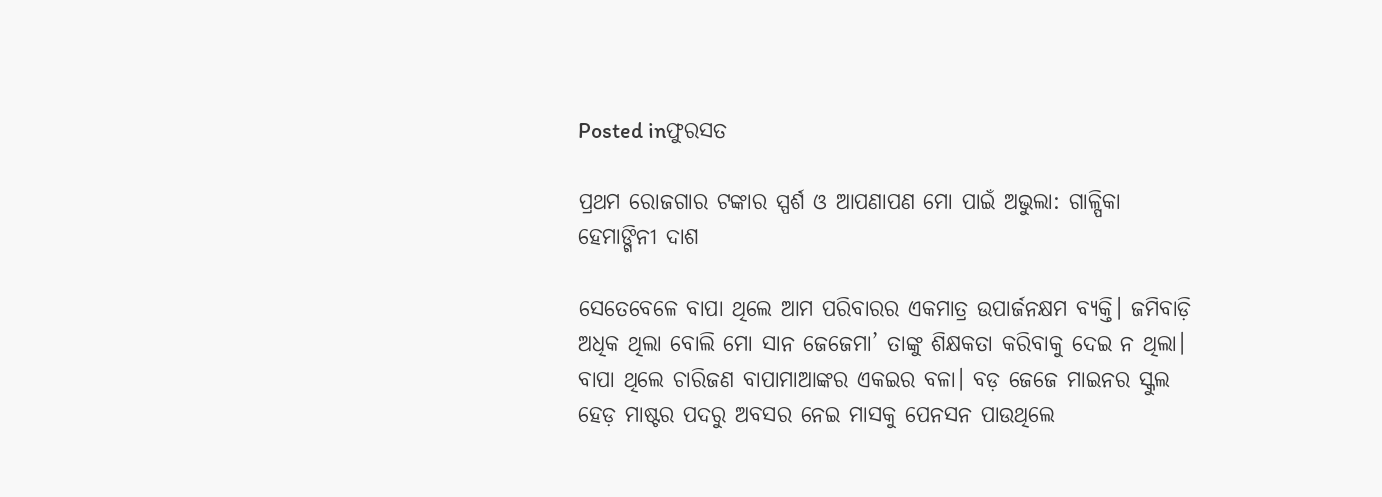Posted inଫୁରସତ

ପ୍ରଥମ ରୋଜଗାର ଟଙ୍କାର ସ୍ପର୍ଶ ଓ ଆପଣାପଣ ମୋ ପାଇଁ ଅଭୁଲା: ଗାଳ୍ପିକା ହେମାଙ୍ଗିନୀ ଦାଶ

ସେତେବେଳେ ବାପା ଥିଲେ ଆମ ପରିବାରର ଏକମାତ୍ର ଉପାର୍ଜନକ୍ଷମ ବ୍ୟକ୍ତି। ଜମିବାଡ଼ି ଅଧିକ ଥିଲା ବୋଲି ମୋ ସାନ ଜେଜେମା’ ତାଙ୍କୁ ଶିକ୍ଷକତା କରିବାକୁ ଦେଇ ନ ଥିଲା। ବାପା ଥିଲେ ଚାରିଜଣ ବାପାମାଆଙ୍କର ଏକଇର ବଳା। ବଡ଼ ଜେଜେ ମାଇନର ସ୍କୁଲ ହେଡ଼ ମାଷ୍ଟର ପଦରୁ ଅବସର ନେଇ ମାସକୁ ପେନସନ ପାଉଥିଲେ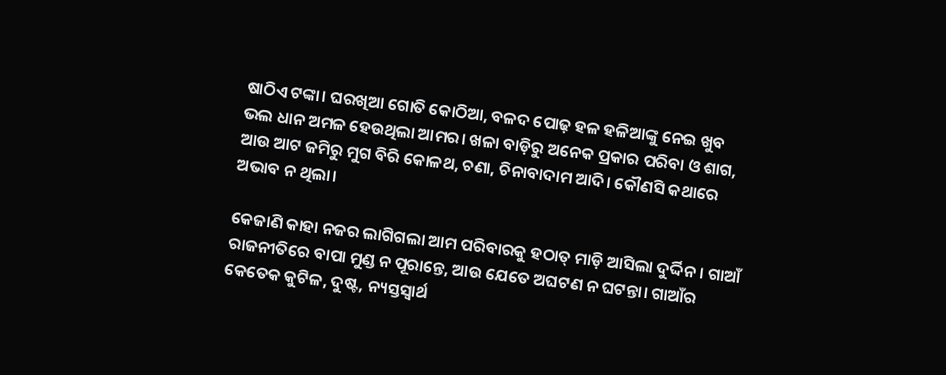ଷାଠିଏ ଟଙ୍କା। ଘରଖିଆ ଗୋତି କୋଠିଆ, ବଳଦ ପୋଢ଼ ହଳ ହଳିଆଙ୍କୁ ନେଇ ଖୁବ ଭଲ ଧାନ ଅମଳ ହେଉଥିଲା ଆମର। ଖଳା ବାଡ଼ିରୁ ଅନେକ ପ୍ରକାର ପରିବା ଓ ଶାଗ, ଆଉ ଆଟ ଜମିରୁ ମୁଗ ବିରି କୋଳଥ, ଚଣା, ଚିନାବାଦାମ ଆଦି। କୌଣସି କଥାରେ ଅଭାବ ନ ଥିଲା।

କେଜାଣି କାହା ନଜର ଲାଗିଗଲା ଆମ ପରିବାରକୁ ହଠାତ୍‌ ମାଡ଼ି ଆସିଲା ଦୁର୍ଦ୍ଦିନ। ଗାଆଁ ରାଜନୀତିରେ ବାପା ମୁଣ୍ଡ ନ ପୂରାନ୍ତେ, ଆଉ ଯେତେ ଅଘଟଣ ନ ଘଟନ୍ତା। ଗାଆଁର କେତେକ କୁଟିଳ, ଦୁଷ୍ଟ, ନ୍ୟସ୍ତସ୍ବାର୍ଥ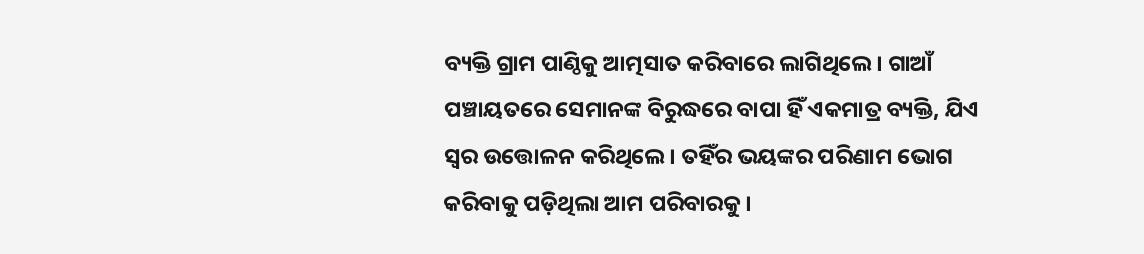ବ୍ୟକ୍ତି ଗ୍ରାମ ପାଣ୍ଠିକୁ ଆତ୍ମସାତ କରିବାରେ ଲାଗିଥିଲେ। ଗାଆଁ ପଞ୍ଚାୟତରେ ସେମାନଙ୍କ ବିରୁଦ୍ଧରେ ବାପା ହିଁ ଏକମାତ୍ର ବ୍ୟକ୍ତି, ଯିଏ ସ୍ବର ଉତ୍ତୋଳନ କରିଥିଲେ। ତହିଁର ଭୟଙ୍କର ପରିଣାମ ଭୋଗ କରିବାକୁ ପଡ଼ିଥିଲା ଆମ ପରିବାରକୁ।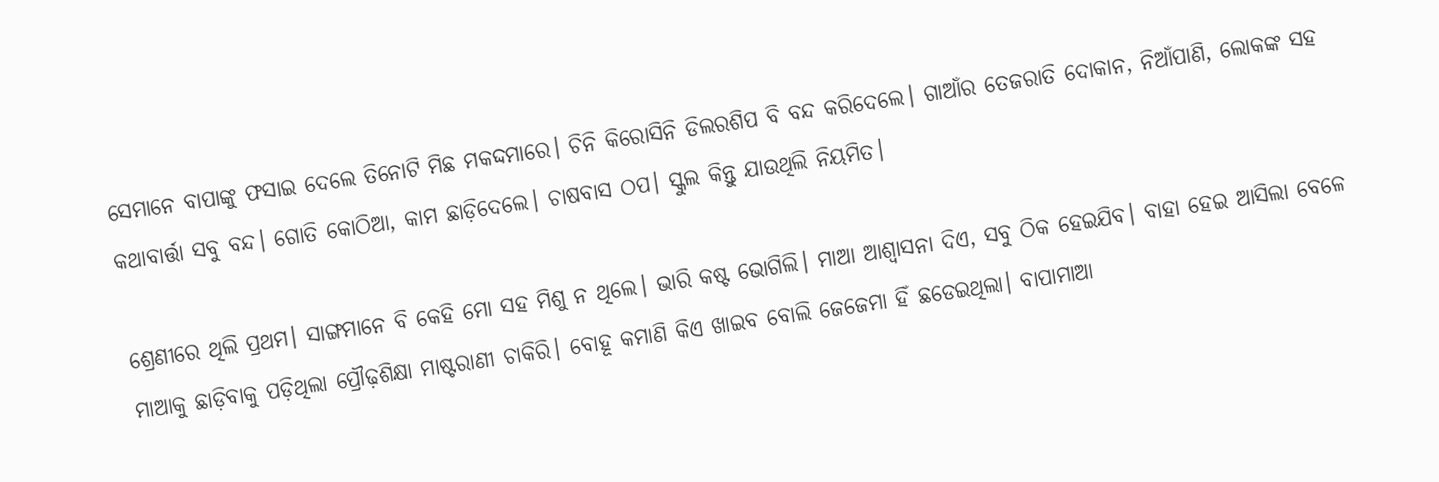ସେମାନେ ବାପାଙ୍କୁ ଫସାଇ ଦେଲେ ତିନୋଟି ମିଛ ମକଦ୍ଦମାରେ। ଚିନି କିରୋସିନି ଡିଲରଶିପ ବି ବନ୍ଦ କରିଦେଲେ। ଗାଆଁର ତେଜରାତି ଦୋକାନ, ନିଆଁପାଣି, ଲୋକଙ୍କ ସହ କଥାବାର୍ତ୍ତା ସବୁ ବନ୍ଦ। ଗୋତି କୋଠିଆ, କାମ ଛାଡ଼ିଦେଲେ। ଚାଷବାସ ଠପ। ସ୍କୁଲ କିନ୍ତୁ ଯାଉଥିଲି ନିୟମିତ।

ଶ୍ରେଣୀରେ ଥିଲି ପ୍ରଥମ। ସାଙ୍ଗମାନେ ବି କେହି ମୋ ସହ ମିଶୁ ନ ଥିଲେ। ଭାରି କଷ୍ଟ ଭୋଗିଲି। ମାଆ ଆଶ୍ୱାସନା ଦିଏ, ସବୁ ଠିକ ହେଇଯିବ। ବାହା ହେଇ ଆସିଲା ବେଳେ ମାଆକୁ ଛାଡ଼ିବାକୁ ପଡ଼ିଥିଲା ପ୍ରୌଢ଼ଶିକ୍ଷା ମାଷ୍ଟରାଣୀ ଚାକିରି। ବୋହୂ କମାଣି କିଏ ଖାଇବ ବୋଲି ଜେଜେମା ହିଁ ଛଡେଇଥିଲା। ବାପାମାଆ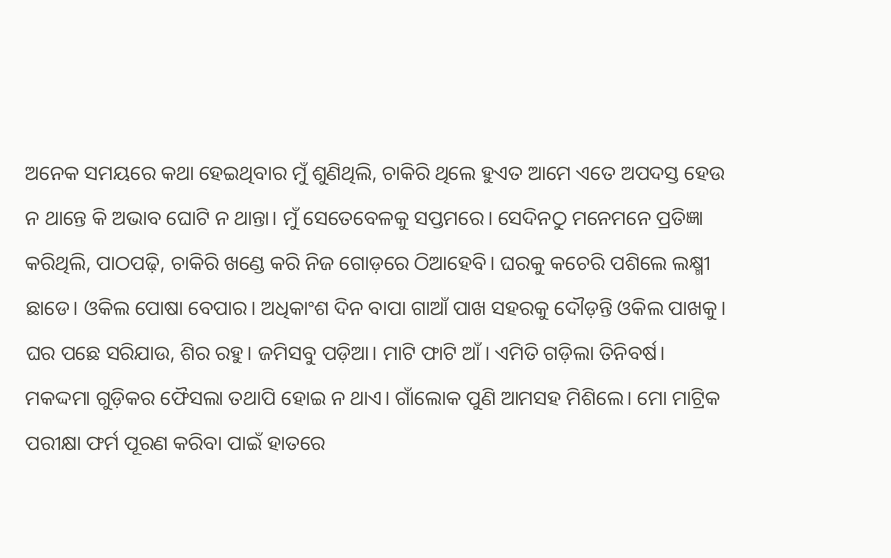ଅନେକ ସମୟରେ କଥା ହେଇଥିବାର ମୁଁ ଶୁଣିଥିଲି, ଚାକିରି ଥିଲେ ହୁଏତ ଆମେ ଏତେ ଅପଦସ୍ତ ହେଉ ନ ଥାନ୍ତେ କି ଅଭାବ ଘୋଟି ନ ଥାନ୍ତା। ମୁଁ ସେତେବେଳକୁ ସପ୍ତମରେ। ସେଦିନଠୁ ମନେମନେ ପ୍ରତିଜ୍ଞା କରିଥିଲି, ପାଠପଢ଼ି, ଚାକିରି ଖଣ୍ଡେ କରି ନିଜ ଗୋଡ଼ରେ ଠିଆହେବି। ଘରକୁ କଚେରି ପଶିଲେ ଲକ୍ଷ୍ମୀ ଛାଡେ। ଓକିଲ ପୋଷା ବେପାର। ଅଧିକାଂଶ ଦିନ ବାପା ଗାଆଁ ପାଖ ସହରକୁ ଦୌଡ଼ନ୍ତି ଓକିଲ ପାଖକୁ। ଘର ପଛେ ସରିଯାଉ, ଶିର ରହୁ। ଜମିସବୁ ପଡ଼ିଆ। ମାଟି ଫାଟି ଆଁ। ଏମିତି ଗଡ଼ିଲା ତିନିବର୍ଷ। ମକଦ୍ଦମା ଗୁଡ଼ିକର ଫୈସଲା ତଥାପି ହୋଇ ନ ଥାଏ। ଗାଁଲୋକ ପୁଣି ଆମସହ ମିଶିଲେ। ମୋ ମାଟ୍ରିକ ପରୀକ୍ଷା ଫର୍ମ ପୂରଣ କରିବା ପାଇଁ ହାତରେ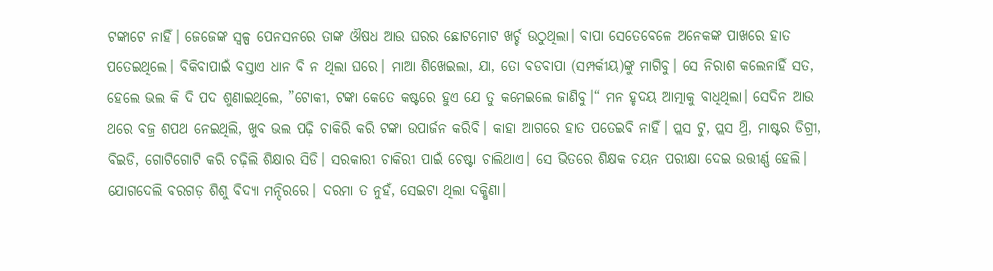ଟଙ୍କାଟେ ନାହିଁ। ଜେଜେଙ୍କ ସ୍ବଳ୍ପ ପେନସନରେ ତାଙ୍କ ଔଷଧ ଆଉ ଘରର ଛୋଟମୋଟ ଖର୍ଚ୍ଚ ଉଠୁଥିଲା। ବାପା ସେତେବେଳେ ଅନେକଙ୍କ ପାଖରେ ହାତ ପତେଇଥିଲେ। ବିକିବାପାଇଁ ବସ୍ତାଏ ଧାନ ବି ନ ଥିଲା ଘରେ। ମାଆ ଶିଖେଇଲା, ଯା, ତୋ ବଡବାପା (ସମ୍ପର୍କୀୟ)ଙ୍କୁ ମାଗିବୁ। ସେ ନିରାଶ କଲେନାହିଁ ସତ, ହେଲେ ଭଲ କି ଦି ପଦ ଶୁଣାଇଥିଲେ, ”ଟୋକୀ, ଟଙ୍କା କେତେ କଷ୍ଟରେ ହୁଏ ଯେ ତୁ କମେଇଲେ ଜାଣିବୁ।“ ମନ ହୃଦୟ ଆତ୍ମାକୁ ବାଧିଥିଲା। ସେଦିନ ଆଉ ଥରେ ବଜ୍ର ଶପଥ ନେଇଥିଲି, ଖୁବ ଭଲ ପଢ଼ି ଚାକିରି କରି ଟଙ୍କା ଉପାର୍ଜନ କରିବି। କାହା ଆଗରେ ହାତ ପତେଇବି ନାହିଁ। ପ୍ଲସ ଟୁ, ପ୍ଲସ ଥ୍ରି, ମାଷ୍ଟର ଡିଗ୍ରୀ, ବିଇଡି, ଗୋଟିଗୋଟି କରି ଚଢ଼ିଲି ଶିକ୍ଷାର ସିଡି। ସରକାରୀ ଚାକିରୀ ପାଇଁ ଚେଷ୍ଟା ଚାଲିଥାଏ। ସେ ଭିତରେ ଶିକ୍ଷକ ଚୟନ ପରୀକ୍ଷା ଦେଇ ଉତ୍ତୀର୍ଣ୍ଣ ହେଲି। ଯୋଗଦେଲି ବରଗଡ଼ ଶିଶୁ ବିଦ୍ୟା ମନ୍ଦିରରେ। ଦରମା ତ ନୁହଁ, ସେଇଟା ଥିଲା ଦକ୍ଷିଣା।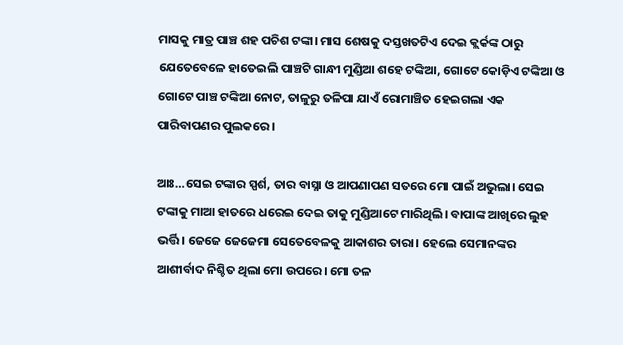ମାସକୁ ମାତ୍ର ପାଞ୍ଚ ଶହ ପଚିଶ ଟଙ୍କା। ମାସ ଶେଷକୁ ଦସ୍ତଖତଟିଏ ଦେଇ କ୍ଲର୍କଙ୍କ ଠାରୁ ଯେତେବେଳେ ହାତେଇଲି ପାଞ୍ଚଟି ଗାନ୍ଧୀ ମୁଣ୍ଡିଆ ଶହେ ଟଙ୍କିଆ, ଗୋଟେ କୋଡ଼ିଏ ଟଙ୍କିଆ ଓ ଗୋଟେ ପାଞ୍ଚ ଟଙ୍କିଆ ନୋଟ, ତାଳୁରୁ ତଳିପା ଯାଏଁ ରୋମାଞ୍ଚିତ ହେଇଗଲା ଏକ ପାରିବାପଣର ପୁଲକରେ।

ଆଃ…ସେଇ ଟଙ୍କାର ସ୍ପର୍ଶ, ତାର ବାସ୍ନା ଓ ଆପଣାପଣ ସତରେ ମୋ ପାଇଁ ଅଭୁଲା। ସେଇ ଟଙ୍କାକୁ ମାଆ ହାତରେ ଧରେଇ ଦେଇ ତାକୁ ମୁଣ୍ଡିଆଟେ ମାରିଥିଲି। ବାପାଙ୍କ ଆଖିରେ ଲୁହ ଭର୍ତ୍ତି। ଜେଜେ ଜେଜେମା ସେତେବେଳକୁ ଆକାଶର ତାରା। ହେଲେ ସେମାନଙ୍କର ଆଶୀର୍ବାଦ ନିଶ୍ଚିତ ଥିଲା ମୋ ଉପରେ। ମୋ ତଳ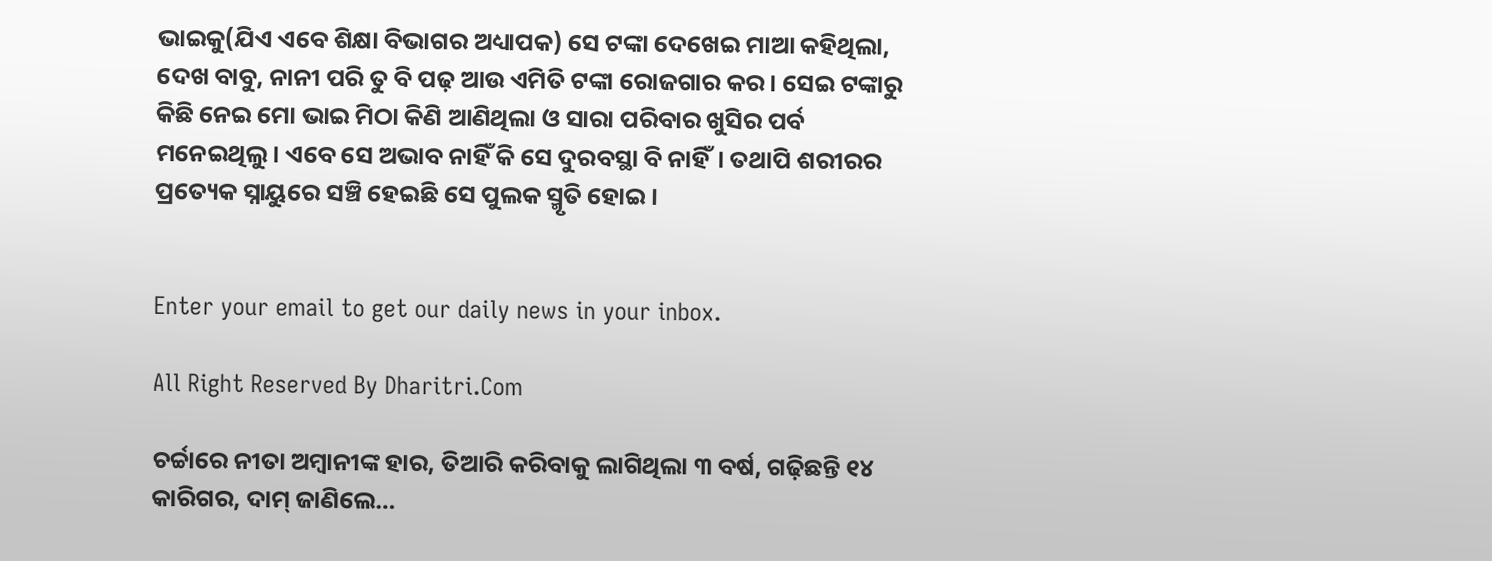ଭାଇକୁ(ଯିଏ ଏବେ ଶିକ୍ଷା ବିଭାଗର ଅଧ୍ୟାପକ) ସେ ଟଙ୍କା ଦେଖେଇ ମାଆ କହିଥିଲା, ଦେଖ ବାବୁ, ନାନୀ ପରି ତୁ ବି ପଢ଼ ଆଉ ଏମିତି ଟଙ୍କା ରୋଜଗାର କର। ସେଇ ଟଙ୍କାରୁ କିଛି ନେଇ ମୋ ଭାଇ ମିଠା କିଣି ଆଣିଥିଲା ଓ ସାରା ପରିବାର ଖୁସିର ପର୍ବ ମନେଇଥିଲୁ। ଏବେ ସେ ଅଭାବ ନାହିଁ କି ସେ ଦୁରବସ୍ଥା ବି ନାହିଁ। ତଥାପି ଶରୀରର ପ୍ରତ୍ୟେକ ସ୍ନାୟୁରେ ସଞ୍ଚି ହେଇଛି ସେ ପୁଲକ ସ୍ମୃତି ହୋଇ।


Enter your email to get our daily news in your inbox.

All Right Reserved By Dharitri.Com

ଚର୍ଚ୍ଚାରେ ନୀତା ଅମ୍ବାନୀଙ୍କ ହାର, ତିଆରି କରିବାକୁ ଲାଗିଥିଲା ୩ ବର୍ଷ, ଗଢ଼ିଛନ୍ତି ୧୪ କାରିଗର, ଦାମ୍‌ ଜାଣିଲେ…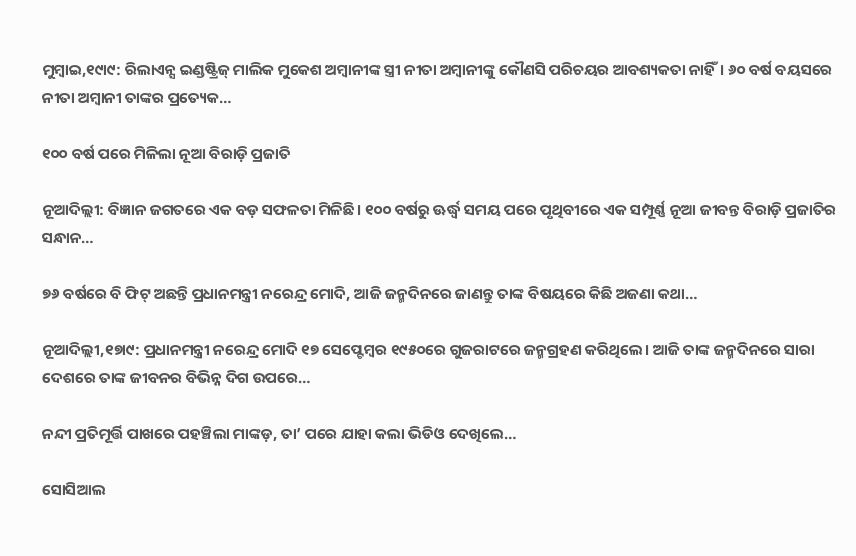ମୁମ୍ବାଇ,୧୯ା୯: ରିଲାଏନ୍ସ ଇଣ୍ଡଷ୍ଟ୍ରିଜ୍‌ ମାଲିକ ମୁକେଶ ଅମ୍ବାନୀଙ୍କ ସ୍ତ୍ରୀ ନୀତା ଅମ୍ବାନୀଙ୍କୁ କୌଣସି ପରିଚୟର ଆବଶ୍ୟକତା ନାହିଁ। ୬୦ ବର୍ଷ ବୟସରେ ନୀତା ଅମ୍ବାନୀ ତାଙ୍କର ପ୍ରତ୍ୟେକ…

୧୦୦ ବର୍ଷ ପରେ ମିଳିଲା ନୂଆ ବିରାଡ଼ି ପ୍ରଜାତି

ନୂଆଦିଲ୍ଲୀ: ବିଜ୍ଞାନ ଜଗତରେ ଏକ ବଡ଼ ସଫଳତା ମିଳିଛି। ୧୦୦ ବର୍ଷରୁ ଊର୍ଦ୍ଧ୍ୱ ସମୟ ପରେ ପୃଥିବୀରେ ଏକ ସମ୍ପୂର୍ଣ୍ଣ ନୂଆ ଜୀବନ୍ତ ବିରାଡ଼ି ପ୍ରଜାତିର ସନ୍ଧାନ…

୭୬ ବର୍ଷରେ ବି ଫିଟ୍‌ ଅଛନ୍ତି ପ୍ରଧାନମନ୍ତ୍ରୀ ନରେନ୍ଦ୍ର ମୋଦି, ଆଜି ଜନ୍ମଦିନରେ ଜାଣନ୍ତୁ ତାଙ୍କ ବିଷୟରେ କିଛି ଅଜଣା କଥା…

ନୂଆଦିଲ୍ଲୀ,୧୭ା୯: ପ୍ରଧାନମନ୍ତ୍ରୀ ନରେନ୍ଦ୍ର ମୋଦି ୧୭ ସେପ୍ଟେମ୍ବର ୧୯୫୦ରେ ଗୁଜରାଟରେ ଜନ୍ମଗ୍ରହଣ କରିଥିଲେ। ଆଜି ତାଙ୍କ ଜନ୍ମଦିନରେ ସାରା ଦେଶରେ ତାଙ୍କ ଜୀବନର ବିଭିନ୍ନ ଦିଗ ଉପରେ…

ନନ୍ଦୀ ପ୍ରତିମୂର୍ତ୍ତି ପାଖରେ ପହଞ୍ଚିଲା ମାଙ୍କଡ଼, ତା’ ପରେ ଯାହା କଲା ଭିଡିଓ ଦେଖିଲେ…

ସୋସିଆଲ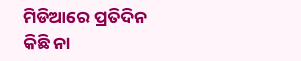ମିଡିଆରେ ପ୍ରତିଦିନ କିଛି ନା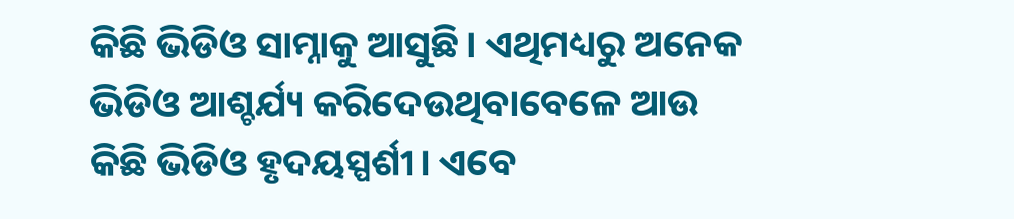କିଛି ଭିଡିଓ ସାମ୍ନାକୁ ଆସୁଛି। ଏଥିମଧ୍ୟରୁ ଅନେକ ଭିଡିଓ ଆଶ୍ଚର୍ଯ୍ୟ କରିଦେଉଥିବାବେଳେ ଆଉ କିଛି ଭିଡିଓ ହୃଦୟସ୍ପର୍ଶୀ। ଏବେ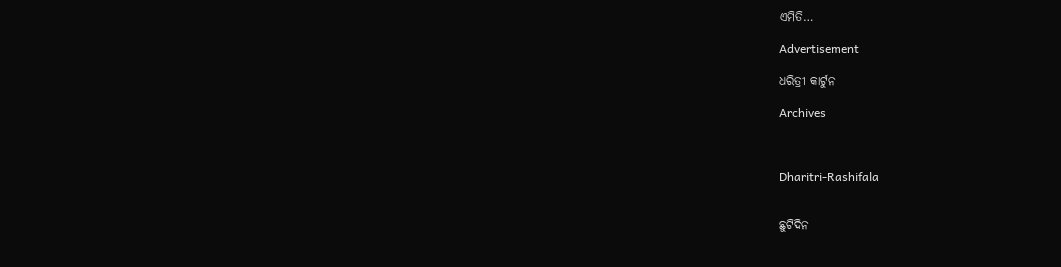ଏମିତି…

Advertisement

ଧରିତ୍ରୀ କାର୍ଟୁନ

Archives



Dharitri-Rashifala


ଛୁଟିଦିନ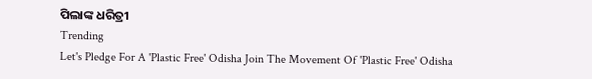ପିଲାଙ୍କ ଧରିତ୍ରୀ
Trending
Let's Pledge For A 'Plastic Free' Odisha Join The Movement Of 'Plastic Free' Odisha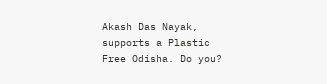Akash Das Nayak, supports a Plastic Free Odisha. Do you?